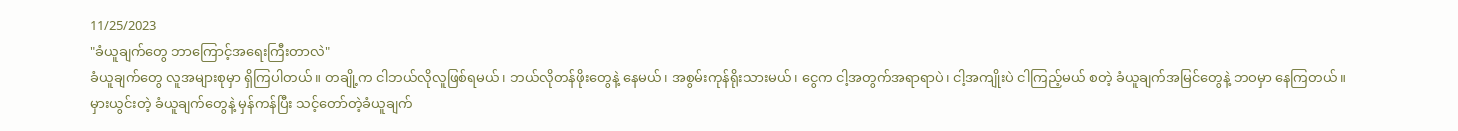11/25/2023
"ခံယူချက်တွေ ဘာကြောင့်အရေးကြီးတာလဲ"
ခံယူချက်တွေ လူအများစုမှာ ရှိကြပါတယ်။ တချို့က ငါဘယ်လိုလူဖြစ်ရမယ်၊ ဘယ်လိုတန်ဖိုးတွေနဲ့ နေမယ်၊ အစွမ်းကုန်ရိုးသားမယ်၊ ငွေက ငါ့အတွက်အရာရာပဲ၊ ငါ့အကျိုးပဲ ငါကြည့်မယ် စတဲ့ ခံယူချက်အမြင်တွေနဲ့ ဘဝမှာ နေကြတယ်။
မှားယွင်းတဲ့ ခံယူချက်တွေနဲ့ မှန်ကန်ပြီး သင့်တော်တဲ့ခံယူချက်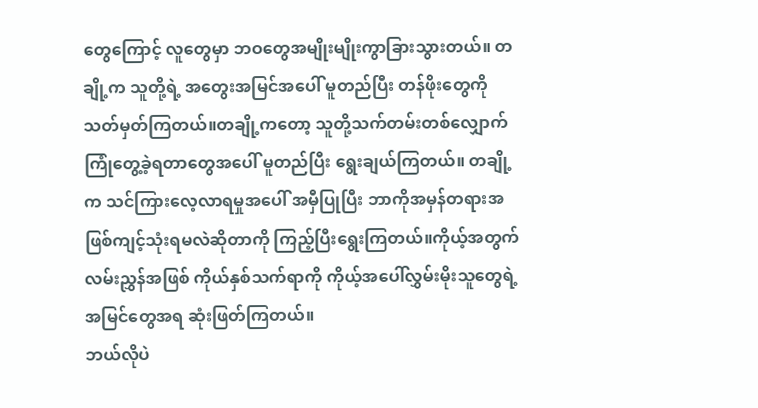တွေကြောင့် လူတွေမှာ ဘဝတွေအမျိုးမျိုးကွာခြားသွားတယ်။ တချို့က သူတို့ရဲ့ အတွေးအမြင်အပေါ် မူတည်ပြီး တန်ဖိုးတွေကို သတ်မှတ်ကြတယ်။တချို့ကတော့ သူတို့သက်တမ်းတစ်လျှောက်ကြုံတွေ့ခဲ့ရတာတွေအပေါ် မူတည်ပြီး ရွေးချယ်ကြတယ်။ တချို့က သင်ကြားလေ့လာရမှုအပေါ် အမှီပြုပြီး ဘာကိုအမှန်တရားအဖြစ်ကျင့်သုံးရမလဲဆိုတာကို ကြည့်ပြီးရွေးကြတယ်။ကိုယ့်အတွက် လမ်းညွှန်အဖြစ် ကိုယ်နှစ်သက်ရာကို ကိုယ့်အပေါ်လွှမ်းမိုးသူတွေရဲ့ အမြင်တွေအရ ဆုံးဖြတ်ကြတယ်။
ဘယ်လိုပဲ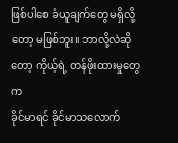ဖြစ်ပါစေ ခံယူချက်တွေ မရှိလို့တော့ မဖြစ်ဘူး။ ဘာလို့လဲဆိုတော့ ကိုယ့်ရဲ့ တန်ဖိုးထားမှုတွေက
ခိုင်မာရင် ခိုင်မာသလောက်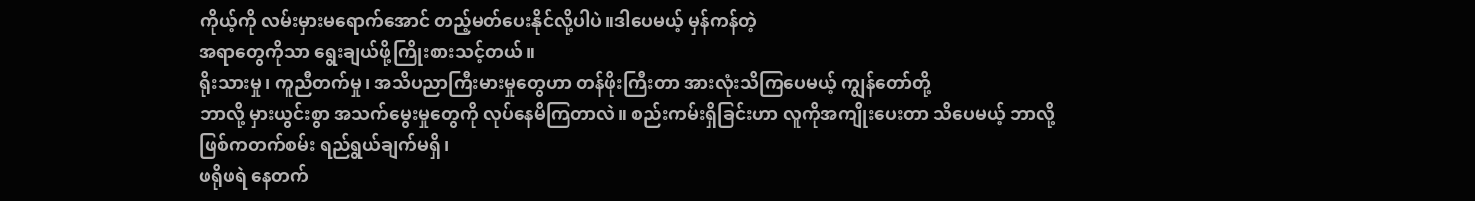ကိုယ့်ကို လမ်းမှားမရောက်အောင် တည့်မတ်ပေးနိုင်လို့ပါပဲ။ဒါပေမယ့် မှန်ကန်တဲ့
အရာတွေကိုသာ ရွေးချယ်ဖို့ကြိုးစားသင့်တယ်။
ရိုးသားမှု၊ ကူညီတက်မှု၊ အသိပညာကြီးမားမှုတွေဟာ တန်ဖိုးကြီးတာ အားလုံးသိကြပေမယ့် ကျွန်တော်တို့
ဘာလို့ မှားယွင်းစွာ အသက်မွေးမှုတွေကို လုပ်နေမိကြတာလဲ။ စည်းကမ်းရှိခြင်းဟာ လူကိုအကျိုးပေးတာ သိပေမယ့် ဘာလို့ ဖြစ်ကတက်စမ်း ရည်ရွယ်ချက်မရှိ၊
ဖရိုဖရဲ နေတက်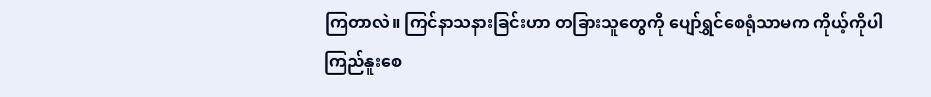ကြတာလဲ။ ကြင်နာသနားခြင်းဟာ တခြားသူတွေကို ပျော်ရွှင်စေရုံသာမက ကိုယ့်ကိုပါ
ကြည်နူးစေ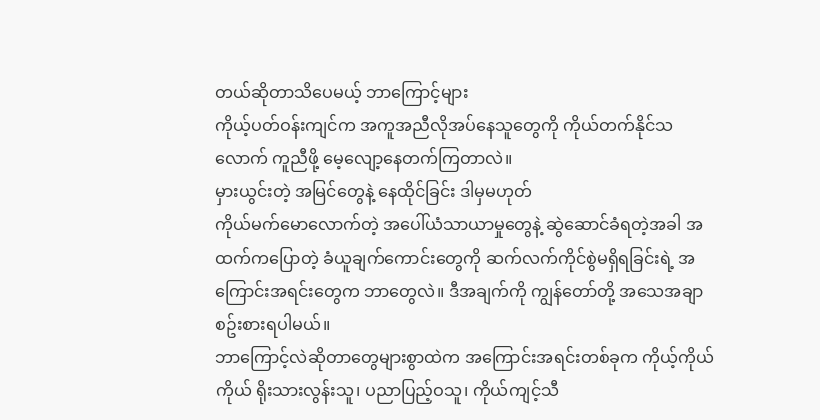တယ်ဆိုတာသိပေမယ့် ဘာကြောင့်များ
ကိုယ့်ပတ်ဝန်းကျင်က အကူအညီလိုအပ်နေသူတွေကို ကိုယ်တက်နိုင်သလောက် ကူညီဖို့ မေ့လျော့နေတက်ကြတာလဲ။
မှားယွင်းတဲ့ အမြင်တွေနဲ့ နေထိုင်ခြင်း ဒါမှမဟုတ်
ကိုယ်မက်မောလောက်တဲ့ အပေါ်ယံသာယာမှုတွေနဲ့ ဆွဲဆောင်ခံရတဲ့အခါ အထက်ကပြောတဲ့ ခံယူချက်ကောင်းတွေကို ဆက်လက်ကိုင်စွဲမရှိရခြင်းရဲ့ အကြောင်းအရင်းတွေက ဘာတွေလဲ။ ဒီအချက်ကို ကျွန်တော်တို့ အသေအချာစဥ်းစားရပါမယ်။
ဘာကြောင့်လဲဆိုတာတွေများစွာထဲက အကြောင်းအရင်းတစ်ခုက ကိုယ့်ကိုယ်ကိုယ် ရိုးသားလွန်းသူ၊ ပညာပြည့်ဝသူ၊ ကိုယ်ကျင့်သီ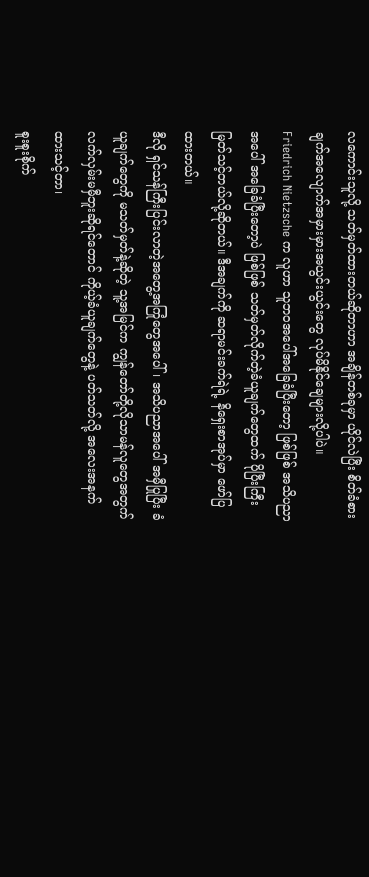လကောင်းသူလို့ သတ်မှတ်ထားတယ်ဆိုတာဟာ အချိန်တစ်ခုမှာ ယိုင်လဲပြီး စိတ်ခံစားချက်အလျောက်အမှားမှားအယွင်းယွင်းတွေ လုပ်မိနိုင်ချေများလို့ပါပဲ။
Friedrich Nietzsche က လူဟာ သူဘဝအပေါ်အခြေခံပြီးတော့ ဖြစ်ဖြစ် အသိပညာအပေါ် အခြေခံပြီးတော့ပဲ ဖြစ်ဖြစ် သတ်မှတ်လိုက်တဲ့ခံယူချက်တွေထက် ပိုပြီးကြီးမြတ်သင့်တယ်လို့ဆိုတယ်။ ဒီအချက်ကို ဆရာမင်းခက်ရဲရဲ့ နိရှေးစာအုပ်မှာ ဖော်ပြထားတယ်။
ဒီလို ရှင်သန်ကြီးပြင်းလာတဲ့အတွေ့အကြုံတွေအပေါ်၊ အသိပညာအပေါ် အမှီပြုပြီး ခံယူချက်တွေကို မသတ်မှတ်နဲ့ဆိုတဲ့ သူ့အမြင်က ကျွန်တော်တို့လိုသာမန်လူတွေအတွက် လက်လှမ်းမမှီဘူးဆိုရင်တောင် ကိုယ့်ခံယူချက်တွေနဲ့ ပတ်သတ်လို့ အလေးအနက်ထားသင့်တာ၊
စူးစူးစိုက်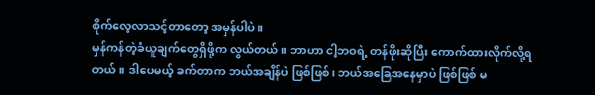စိုက်လေ့လာသင့်တာတော့ အမှန်ပါပဲ။
မှန်ကန်တဲ့ခံယူချက်တွေရှိဖို့က လွယ်တယ်။ ဘာဟာ ငါ့ဘဝရဲ့ တန်ဖိုးဆိုပြီး ကောက်ထားလိုက်လို့ရတယ်။ ဒါပေမယ့် ခက်တာက ဘယ်အချိန်ပဲ ဖြစ်ဖြစ်၊ ဘယ်အခြေအနေမှာပဲ ဖြစ်ဖြစ် မ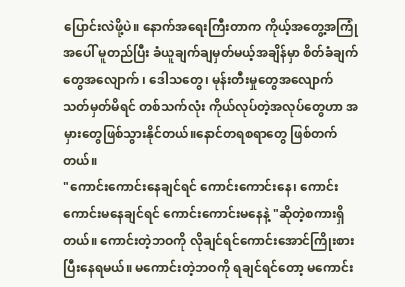ပြောင်းလဲဖို့ပဲ။ နောက်အရေးကြီးတာက ကိုယ့်အတွေ့အကြုံအပေါ် မူတည်ပြီး ခံယူချက်ချမှတ်မယ့်အချိန်မှာ စိတ်ခံချက်တွေအလျောက် ၊ ဒေါသတွေ၊ မုန်းတီးမှုတွေအလျောက်
သတ်မှတ်မိရင် တစ်သက်လုံး ကိုယ်လုပ်တဲ့အလုပ်တွေဟာ အမှားတွေဖြစ်သွားနိုင်တယ်။နောင်တရစရာတွေ ဖြစ်တက်တယ်။
"ကောင်းကောင်းနေချင်ရင် ကောင်းကောင်းနေ၊ ကောင်းကောင်းမနေချင်ရင် ကောင်းကောင်းမနေနဲ့ "ဆိုတဲ့စကားရှိတယ်။ ကောင်းတဲ့ဘဝကို လိုချင်ရင်ကောင်းအောင်ကြိုးစားပြီးနေရမယ်။ မကောင်းတဲ့ဘဝကို ရချင်ရင်တော့ မကောင်း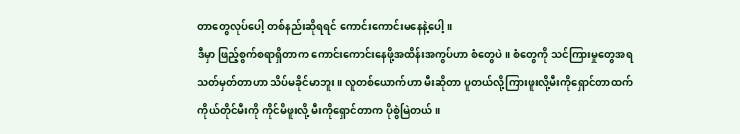တာတွေလုပ်ပေါ့ တစ်နည်းဆိုရရင် ကောင်းကောင်းမနေနဲ့ပေါ့။
ဒီမှာ ဖြည့်စွက်စရာရှိတာက ကောင်းကောင်းနေဖို့အထိန်းအကွပ်ဟာ စံတွေပဲ။ စံတွေကို သင်ကြားမှုတွေအရ သတ်မှတ်တာဟာ သိပ်မခိုင်မာဘူး။ လူတစ်ယောက်ဟာ မီးဆိုတာ ပူတယ်လို့ကြားဖူးလို့မီးကိုရှောင်တာထက် ကိုယ်တိုင်မီးကို ကိုင်မိဖူးလို့ မီးကိုရှောင်တာက ပိုစွဲမြဲတယ်။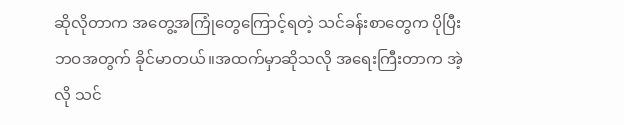ဆိုလိုတာက အတွေ့အကြုံတွေကြောင့်ရတဲ့ သင်ခန်းစာတွေက ပိုပြီးဘဝအတွက် ခိုင်မာတယ်။အထက်မှာဆိုသလို အရေးကြီးတာက အဲ့လို သင်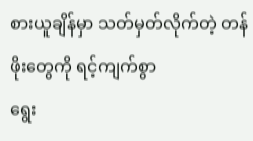စားယူချိန်မှာ သတ်မှတ်လိုက်တဲ့ တန်ဖိုးတွေကို ရင့်ကျက်စွာ
ရွေး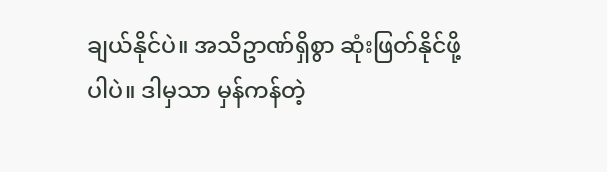ချယ်နိုင်ပဲ။ အသိဥာဏ်ရှိစွာ ဆုံးဖြတ်နိုင်ဖို့ပါပဲ။ ဒါမှသာ မှန်ကန်တဲ့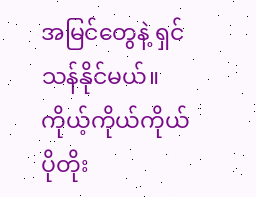အမြင်တွေနဲ့ ရှင်သန်နိုင်မယ်။ ကိုယ့်ကိုယ်ကိုယ် ပိုတိုး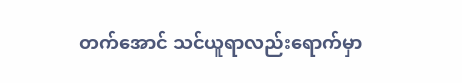တက်အောင် သင်ယူရာလည်းရောက်မှာ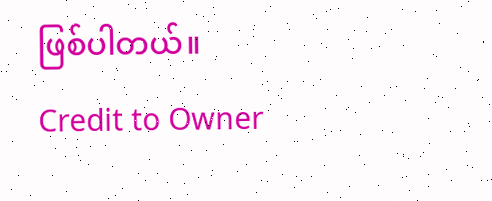ဖြစ်ပါတယ်။
Credit to Owner